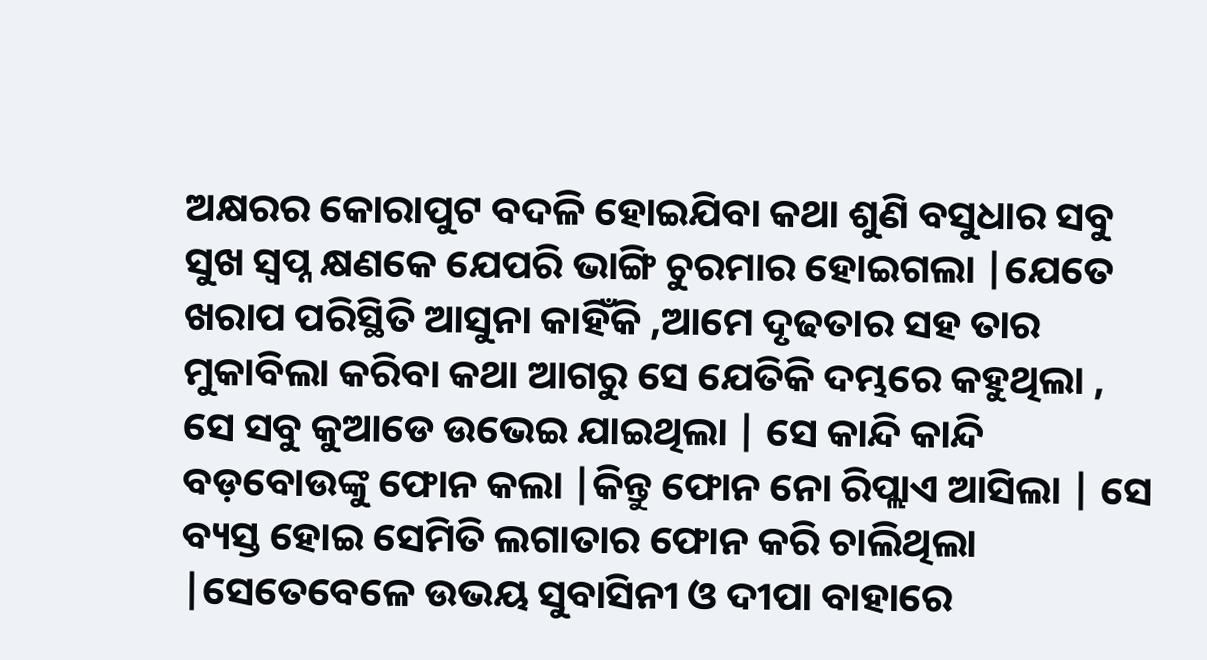ଅକ୍ଷରର କୋରାପୁଟ ବଦଳି ହୋଇଯିବା କଥା ଶୁଣି ବସୁଧାର ସବୁ ସୁଖ ସ୍ୱପ୍ନ କ୍ଷଣକେ ଯେପରି ଭାଙ୍ଗି ଚୁରମାର ହୋଇଗଲା |ଯେତେ ଖରାପ ପରିସ୍ଥିତି ଆସୁନା କାହିଁକି ,ଆମେ ଦୃଢତାର ସହ ତାର ମୁକାବିଲା କରିବା କଥା ଆଗରୁ ସେ ଯେତିକି ଦମ୍ଭରେ କହୁଥିଲା , ସେ ସବୁ କୁଆଡେ ଉଭେଇ ଯାଇଥିଲା | ସେ କାନ୍ଦି କାନ୍ଦି ବଡ଼ବୋଉଙ୍କୁ ଫୋନ କଲା |କିନ୍ତୁ ଫୋନ ନୋ ରିପ୍ଲାଏ ଆସିଲା | ସେ ବ୍ୟସ୍ତ ହୋଇ ସେମିତି ଲଗାତାର ଫୋନ କରି ଚାଲିଥିଲା |ସେତେବେଳେ ଉଭୟ ସୁବାସିନୀ ଓ ଦୀପା ବାହାରେ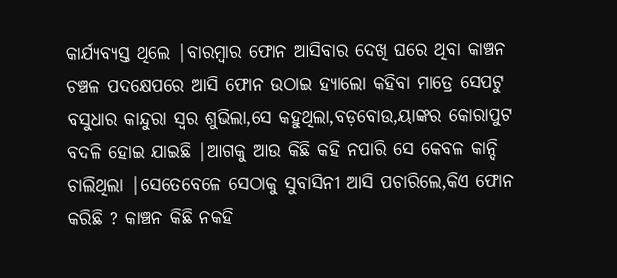କାର୍ଯ୍ୟବ୍ୟସ୍ତ ଥିଲେ |ବାରମ୍ବାର ଫୋନ ଆସିବାର ଦେଖି ଘରେ ଥିବା କାଞ୍ଚନ ଚଞ୍ଚଳ ପଦକ୍ଷେପରେ ଆସି ଫୋନ ଉଠାଇ ହ୍ୟାଲୋ କହିବା ମାତ୍ରେ ସେପଟୁ ବସୁଧାର କାନ୍ଦୁରା ସ୍ୱର ଶୁଭିଲା,ସେ କହୁଥିଲା,ବଡ଼ବୋଉ,ୟାଙ୍କର କୋରାପୁଟ ବଦଳି ହୋଇ ଯାଇଛି |ଆଗକୁ ଆଉ କିଛି କହି ନପାରି ସେ କେବଳ କାନ୍ଦି ଚାଲିଥିଲା |ସେତେବେଳେ ସେଠାକୁ ସୁବାସିନୀ ଆସି ପଚାରିଲେ,କିଏ ଫୋନ କରିଛି ? କାଞ୍ଚନ କିଛି ନକହି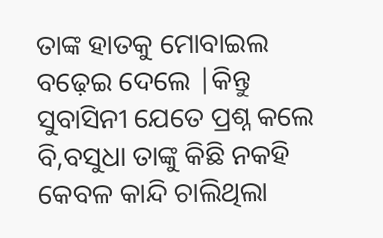ତାଙ୍କ ହାତକୁ ମୋବାଇଲ ବଢ଼େଇ ଦେଲେ |କିନ୍ତୁ ସୁବାସିନୀ ଯେତେ ପ୍ରଶ୍ନ କଲେ ବି,ବସୁଧା ତାଙ୍କୁ କିଛି ନକହି କେବଳ କାନ୍ଦି ଚାଲିଥିଲା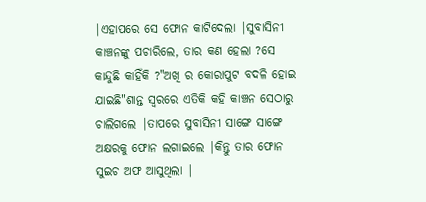|ଏହାପରେ ସେ ଫୋନ କାଟିଦେଲା |ସୁବାସିନୀ କାଞ୍ଚନଙ୍କୁ ପଚାରିଲେ, ତାର କଣ ହେଲା ?ସେ କାନ୍ଦୁଛି କାହିଁକି ?"ଅଖି ର କୋରାପୁଟ ବଦଳି ହୋଇ ଯାଇଛି"ଶାନ୍ତ ସ୍ୱରରେ ଏତିକି କହି କାଞ୍ଚନ ସେଠାରୁ ଚାଲିଗଲେ |ତାପରେ ସୁବାସିନୀ ସାଙ୍ଗେ ସାଙ୍ଗେ ଅକ୍ଷରକୁ ଫୋନ ଲଗାଇଲେ |କିନ୍ତୁ ତାର ଫୋନ ସୁଇଚ ଅଫ ଆସୁଥିଲା |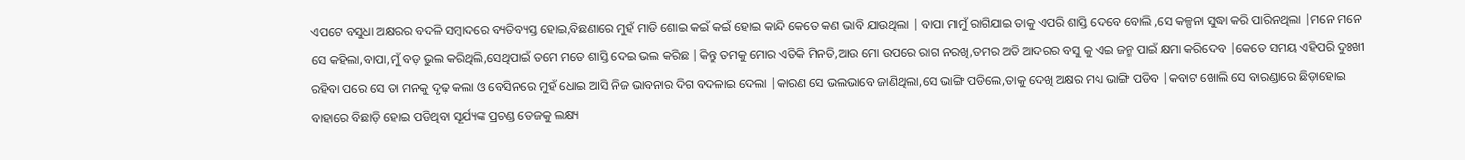ଏପଟେ ବସୁଧା ଅକ୍ଷରର ବଦଳି ସମ୍ବାଦରେ ବ୍ୟତିବ୍ୟସ୍ତ ହୋଇ,ବିଛଣାରେ ମୁହଁ ମାଡି ଶୋଇ କଇଁ କଇଁ ହୋଇ କାନ୍ଦି କେତେ କଣ ଭାବି ଯାଉଥିଲା | ବାପା ମାମୁଁ ରାଗିଯାଇ ତାକୁ ଏପରି ଶାସ୍ତି ଦେବେ ବୋଲି ,ସେ କଳ୍ପନା ସୁଦ୍ଧା କରି ପାରିନଥିଲା |ମନେ ମନେ ସେ କହିଲା,ବାପା,ମୁଁ ବଡ଼ ଭୁଲ କରିଥିଲି,ସେଥିପାଇଁ ତମେ ମତେ ଶାସ୍ତି ଦେଇ ଭଲ କରିଛ |କିନ୍ତୁ ତମକୁ ମୋର ଏତିକି ମିନତି,ଆଉ ମୋ ଉପରେ ରାଗ ନରଖି,ତମର ଅତି ଆଦରର ବସୁ କୁ ଏଇ ଜନ୍ମ ପାଇଁ କ୍ଷମା କରିଦେବ |କେତେ ସମୟ ଏହିପରି ଦୁଃଖୀ ରହିବା ପରେ ସେ ତା ମନକୁ ଦୃଢ଼ କଲା ଓ ବେସିନରେ ମୁହଁ ଧୋଇ ଆସି ନିଜ ଭାବନାର ଦିଗ ବଦଳାଇ ଦେଲା |କାରଣ ସେ ଭଲଭାବେ ଜାଣିଥିଲା,ସେ ଭାଙ୍ଗି ପଡିଲେ,ତାକୁ ଦେଖି ଅକ୍ଷର ମଧ୍ୟ ଭାଙ୍ଗି ପଡିବ |କବାଟ ଖୋଲି ସେ ବାରଣ୍ଡାରେ ଛିଡ଼ାହୋଇ ବାହାରେ ବିଛାଡ଼ି ହୋଇ ପଡିଥିବା ସୂର୍ଯ୍ୟଙ୍କ ପ୍ରଚଣ୍ଡ ତେଜକୁ ଲକ୍ଷ୍ୟ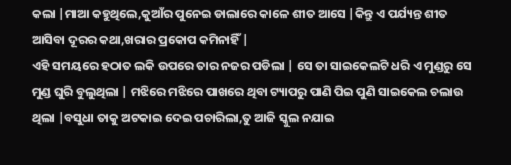କଲା |ମାଆ କହୁଥିଲେ,କୁଆଁର ପୁନେଇ ଡାଲାରେ କାଳେ ଶୀତ ଆସେ |କିନ୍ତୁ ଏ ପର୍ଯ୍ୟନ୍ତ ଶୀତ ଆସିବା ଦୂରର କଥା,ଖରାର ପ୍ରକୋପ କମିନାହିଁ |
ଏହି ସମୟରେ ହଠାତ ଲକି ଉପରେ ତାର ନଜର ପଡିଲା | ସେ ତା ସାଇକେଲଟି ଧରି ଏ ମୁଣ୍ଡରୁ ସେ ମୁଣ୍ଡ ଘୁରି ବୁଲୁଥିଲା | ମଝିରେ ମଝିରେ ପାଖରେ ଥିବା ଟ୍ୟାପରୁ ପାଣି ପିଇ ପୁଣି ସାଇକେଲ ଚଲାଉ ଥିଲା |ବସୁଧା ତାକୁ ଅଟକାଇ ଦେଇ ପଚାରିଲା,ତୁ ଆଜି ସ୍କୁଲ ନଯାଇ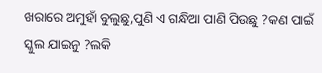ଖରାରେ ଅମୁହାଁ ବୁଲୁଛୁ,ପୁଣି ଏ ଗନ୍ଧିଆ ପାଣି ପିଉଛୁ ?କଣ ପାଇଁ ସ୍କୁଲ ଯାଇନୁ ?ଲକି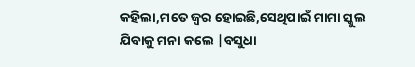କହିଲା,ମତେ ଜ୍ୱର ହୋଇଛି,ସେଥିପାଇଁ ମାମା ସ୍କୁଲ ଯିବାକୁ ମନା କଲେ |ବସୁଧା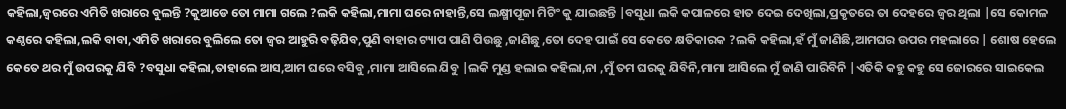କହିଲା,ଜ୍ୱରରେ ଏମିତି ଖରାରେ ବୁଲନ୍ତି ?କୁଆଡେ ତୋ ମାମା ଗଲେ ?ଲକି କହିଲା,ମାମା ଘରେ ନାହାନ୍ତି,ସେ ଲକ୍ଷ୍ମୀପୂଜା ମିଟିଂ କୁ ଯାଇଛନ୍ତି |ବସୁଧା ଲକି କପାଳରେ ହାତ ଦେଇ ଦେଖିଲା,ପ୍ରକୃତରେ ତା ଦେହରେ ଜ୍ୱର ଥିଲା |ସେ କୋମଳ କଣ୍ଠରେ କହିଲା,ଲକି ବାବା,ଏମିତି ଖରାରେ ବୁଲିଲେ ତୋ ଜ୍ୱର ଆହୁରି ବଢ଼ିଯିବ,ପୁଣି ବାହାର ଟ୍ୟାପ ପାଣି ପିଉଛୁ ,ଜାଣିଛୁ ,ତୋ ଦେହ ପାଇଁ ସେ କେତେ କ୍ଷତିକାରକ ?ଲକି କହିଲା,ହଁ ମୁଁ ଜାଣିଛି,ଆମଘର ଉପର ମହଲାରେ | ଶୋଷ ହେଲେ କେତେ ଥର ମୁଁ ଉପରକୁ ଯିବି ?ବସୁଧା କହିଲା,ତାହାଲେ ଆସ,ଆମ ଘରେ ବସିବୁ ,ମାମା ଆସିଲେ ଯିବୁ |ଲକି ମୁଣ୍ଡ ହଲାଇ କହିଲା,ନା ,ମୁଁ ତମ ଘରକୁ ଯିବିନି,ମାମା ଆସିଲେ ମୁଁ ଜାଣି ପାରିବିନି |ଏତିକି କହୁ କହୁ ସେ ଜୋରରେ ସାଇକେଲ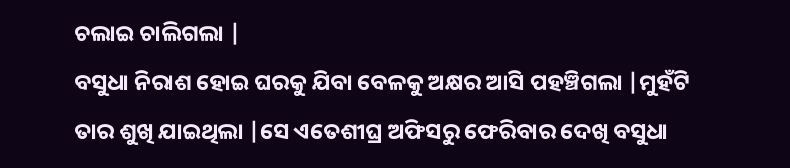ଚଲାଇ ଚାଲିଗଲା |
ବସୁଧା ନିରାଶ ହୋଇ ଘରକୁ ଯିବା ବେଳକୁ ଅକ୍ଷର ଆସି ପହଞ୍ଚିଗଲା |ମୁହଁଟି ତାର ଶୁଖି ଯାଇଥିଲା |ସେ ଏତେଶୀଘ୍ର ଅଫିସରୁ ଫେରିବାର ଦେଖି ବସୁଧା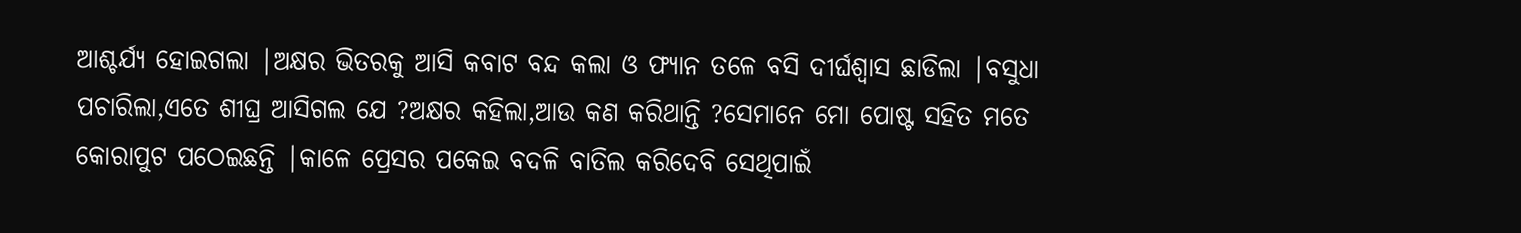ଆଶ୍ଚର୍ଯ୍ୟ ହୋଇଗଲା |ଅକ୍ଷର ଭିତରକୁ ଆସି କବାଟ ବନ୍ଦ କଲା ଓ ଫ୍ୟାନ ତଳେ ବସି ଦୀର୍ଘଶ୍ଵାସ ଛାଡିଲା |ବସୁଧା ପଚାରିଲା,ଏତେ ଶୀଘ୍ର ଆସିଗଲ ଯେ ?ଅକ୍ଷର କହିଲା,ଆଉ କଣ କରିଥାନ୍ତି ?ସେମାନେ ମୋ ପୋଷ୍ଟ ସହିତ ମତେ କୋରାପୁଟ ପଠେଇଛନ୍ତି |କାଳେ ପ୍ରେସର ପକେଇ ବଦଳି ବାତିଲ କରିଦେବି ସେଥିପାଇଁ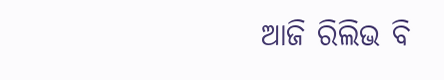ଆଜି ରିଲିଭ ବି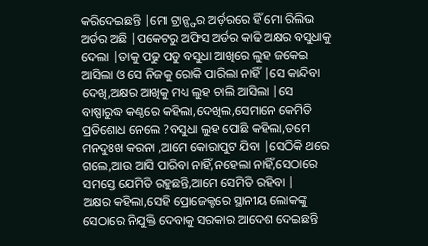କରିଦେଇଛନ୍ତି |ମୋ ଟ୍ରାନ୍ସ୍ଫର ଅର୍ଡ଼ରରେ ହିଁ ମୋ ରିଲିଭ ଅର୍ଡର ଅଛି |ପକେଟରୁ ଅଫିସ ଅର୍ଡର କାଢି ଅକ୍ଷର ବସୁଧାକୁ ଦେଲା |ତାକୁ ପଢୁ ପଡୁ ବସୁଧା ଆଖିରେ ଲୁହ ଜକେଇ ଆସିଲା ଓ ସେ ନିଜକୁ ରୋକି ପାରିଲା ନାହିଁ |ସେ କାନ୍ଦିବା ଦେଖି,ଅକ୍ଷର ଆଖିକୁ ମଧ୍ୟ ଲୁହ ଚାଲି ଆସିଲା |ସେ ବାଷ୍ପାରୁଦ୍ଧ କଣ୍ଠରେ କହିଲା,ଦେଖିଲ,ସେମାନେ କେମିତି ପ୍ରତିଶୋଧ ନେଲେ ?ବସୁଧା ଲୁହ ପୋଛି କହିଲା,ତମେ ମନଦୁଃଖ କରନା ,ଆମେ କୋରାପୁଟ ଯିବା |ସେଠିକି ଥରେ ଗଲେ,ଆଉ ଆସି ପାରିବା ନାହିଁ,ନହେଲା ନାହିଁ,ସେଠାରେ ସମସ୍ତେ ଯେମିତି ରହୁଛନ୍ତି,ଆମେ ସେମିତି ରହିବା |
ଅକ୍ଷର କହିଲା,ସେହି ପ୍ରୋଜେକ୍ଟରେ ସ୍ଥାନୀୟ ଲୋକଙ୍କୁ ସେଠାରେ ନିଯୁକ୍ତି ଦେବାକୁ ସରକାର ଆଦେଶ ଦେଇଛନ୍ତି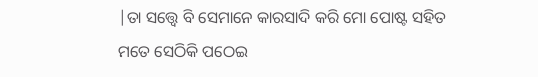|ତା ସତ୍ତ୍ୱେ ବି ସେମାନେ କାରସାଦି କରି ମୋ ପୋଷ୍ଟ ସହିତ ମତେ ସେଠିକି ପଠେଇ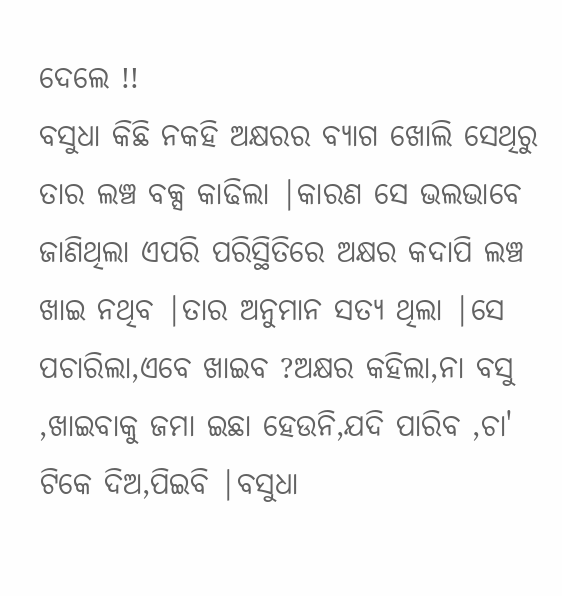ଦେଲେ !!
ବସୁଧା କିଛି ନକହି ଅକ୍ଷରର ବ୍ୟାଗ ଖୋଲି ସେଥିରୁ ତାର ଲଞ୍ଚ ବକ୍ସ କାଢିଲା |କାରଣ ସେ ଭଲଭାବେ ଜାଣିଥିଲା ଏପରି ପରିସ୍ଥିତିରେ ଅକ୍ଷର କଦାପି ଲଞ୍ଚ ଖାଇ ନଥିବ |ତାର ଅନୁମାନ ସତ୍ୟ ଥିଲା |ସେ ପଚାରିଲା,ଏବେ ଖାଇବ ?ଅକ୍ଷର କହିଲା,ନା ବସୁ ,ଖାଇବାକୁ ଜମା ଇଛା ହେଉନି,ଯଦି ପାରିବ ,ଚା' ଟିକେ ଦିଅ,ପିଇବି |ବସୁଧା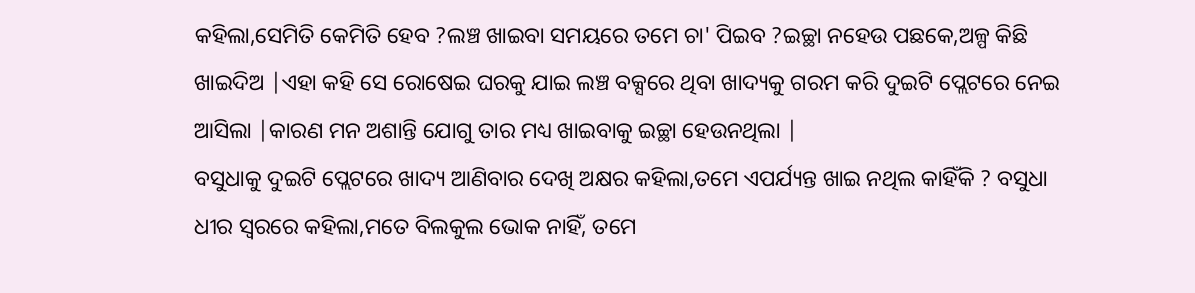କହିଲା,ସେମିତି କେମିତି ହେବ ?ଲଞ୍ଚ ଖାଇବା ସମୟରେ ତମେ ଚା' ପିଇବ ?ଇଚ୍ଛା ନହେଉ ପଛକେ,ଅଳ୍ପ କିଛି ଖାଇଦିଅ |ଏହା କହି ସେ ରୋଷେଇ ଘରକୁ ଯାଇ ଲଞ୍ଚ ବକ୍ସରେ ଥିବା ଖାଦ୍ୟକୁ ଗରମ କରି ଦୁଇଟି ପ୍ଲେଟରେ ନେଇ ଆସିଲା |କାରଣ ମନ ଅଶାନ୍ତି ଯୋଗୁ ତାର ମଧ୍ୟ ଖାଇବାକୁ ଇଚ୍ଛା ହେଉନଥିଲା |
ବସୁଧାକୁ ଦୁଇଟି ପ୍ଲେଟରେ ଖାଦ୍ୟ ଆଣିବାର ଦେଖି ଅକ୍ଷର କହିଲା,ତମେ ଏପର୍ଯ୍ୟନ୍ତ ଖାଇ ନଥିଲ କାହିଁକି ? ବସୁଧା ଧୀର ସ୍ୱରରେ କହିଲା,ମତେ ବିଲକୁଲ ଭୋକ ନାହିଁ, ତମେ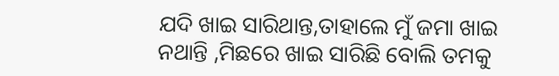ଯଦି ଖାଇ ସାରିଥାନ୍ତ,ତାହାଲେ ମୁଁ ଜମା ଖାଇ ନଥାନ୍ତି ,ମିଛରେ ଖାଇ ସାରିଛି ବୋଲି ତମକୁ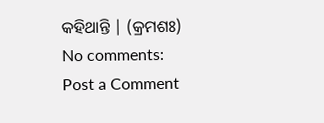କହିଥାନ୍ତି | (କ୍ରମଶଃ)
No comments:
Post a Comment